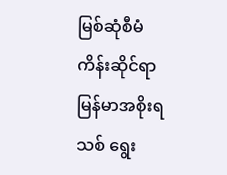မြစ်ဆုံစီမံကိန်းဆိုင်ရာ မြန်မာအစိုးရသစ် ရွေး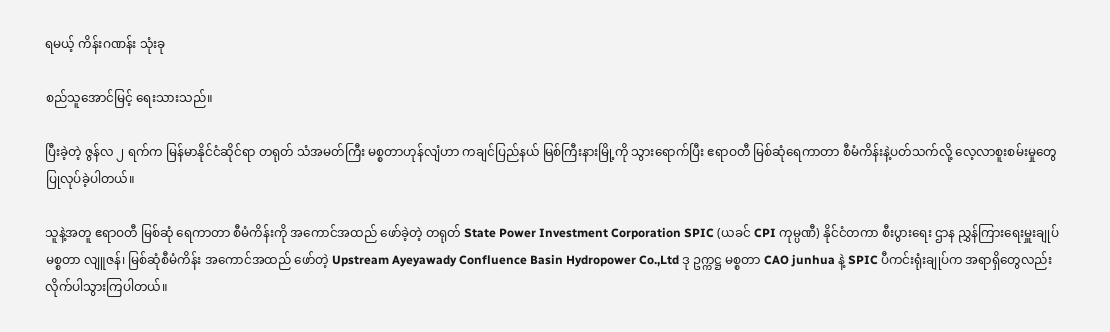ရမယ့် ကိန်းဂဏန်း သုံးခု

စည်သူအောင်မြင့် ရေးသားသည်။

ပြီးခဲ့တဲ့ ဇွန်လ ၂ ရက်က မြန်မာနိုင်ငံဆိုင်ရာ တရုတ် သံအမတ်ကြီး မစ္စတာဟုန်လျံဟာ ကချင်ပြည်နယ် မြစ်ကြီးနားမြို့ကို သွားရောက်ပြီး ဧရာဝတီ မြစ်ဆုံရေကာတာ စီမံကိန်းနဲ့ပတ်သက်လို့ လေ့လာစူးစမ်းမှုတွေ ပြုလုပ်ခဲ့ပါတယ်။

သူနဲ့အတူ ဧရာဝတီ မြစ်ဆုံ ရေကာတာ စီမံကိန်းကို အကောင်အထည် ဖော်ခဲ့တဲ့ တရုတ် State Power Investment Corporation SPIC (ယခင် CPI ကုမ္ပဏီ) နိုင်ငံတကာ စီးပွားရေး ဌာန ညွှန်ကြားရေးမှူးချုပ် မစ္စတာ လျူဇန်၊ မြစ်ဆုံစီမံကိန်း အကောင်အထည် ဖော်တဲ့ Upstream Ayeyawady Confluence Basin Hydropower Co.,Ltd ဒု ဥက္ကဋ္ဌ မစ္စတာ CAO junhua နဲ့ SPIC ပီကင်းရုံးချုပ်က အရာရှိတွေလည်း လိုက်ပါသွားကြပါတယ်။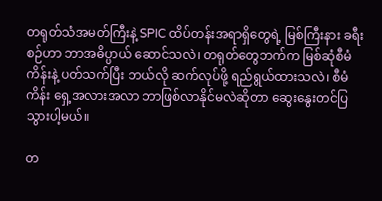တရုတ်သံအမတ်ကြီးနဲ့ SPIC ထိပ်တန်းအရာရှိတွေရဲ့ မြစ်ကြီးနား ခရီးစဉ်ဟာ ဘာအဓိပ္ပာယ် ဆောင်သလဲ၊ တရုတ်တွေဘက်က မြစ်ဆုံစီမံကိန်းနဲ့ ပတ်သက်ပြီး ဘယ်လို ဆက်လုပ်ဖို့ ရည်ရွယ်ထားသလဲ၊ စီမံကိန်း ရှေ့အလားအလာ ဘာဖြစ်လာနိုင်မလဲဆိုတာ ဆွေးနွေးတင်ပြသွားပါ့မယ်။

တ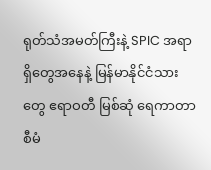ရုတ်သံအမတ်ကြီးနဲ့ SPIC အရာရှိတွေအနေနဲ့ မြန်မာနိုင်ငံသားတွေ ဧရာဝတီ မြစ်ဆုံ ရေကာတာ စီမံ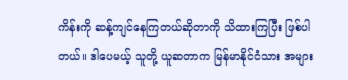ကိန်းကို ဆန့်ကျင်နေကြတယ်ဆိုတာကို သိထားကြပြီး ဖြစ်ပါတယ်။ ဒါပေမယ့် သူတို့ ယူဆတာက မြန်မာနိုင်ငံသား အများ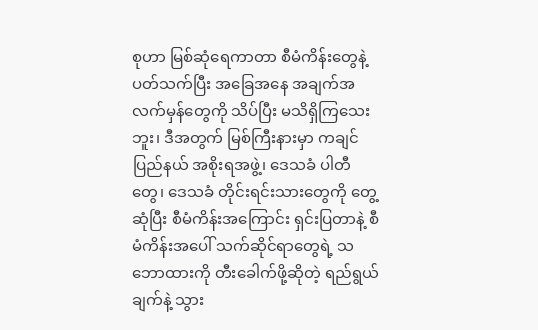စုဟာ မြစ်ဆုံရေကာတာ စီမံကိန်းတွေနဲ့ ပတ်သက်ပြီး အခြေအနေ အချက်အလက်မှန်တွေကို သိပ်ပြီး မသိရှိကြသေးဘူး၊ ဒီအတွက် မြစ်ကြီးနားမှာ ကချင်ပြည်နယ် အစိုးရအဖွဲ့၊ ဒေသခံ ပါတီတွေ၊ ဒေသခံ တိုင်းရင်းသားတွေကို တွေ့ဆုံပြီး စီမံကိန်းအကြောင်း ရှင်းပြတာနဲ့ စီမံကိန်းအပေါ် သက်ဆိုင်ရာတွေရဲ့ သဘောထားကို တီးခေါက်ဖို့ဆိုတဲ့ ရည်ရွယ်ချက်နဲ့ သွား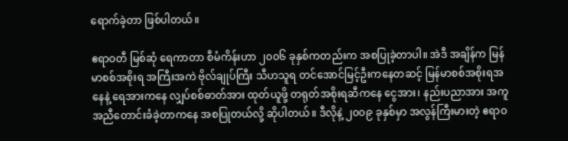ရောက်ခဲ့တာ ဖြစ်ပါတယ်။

ဧရာဝတီ မြစ်ဆုံ ရေကာတာ စီမံကိန်းဟာ ၂၀၀၆ ခုနှစ်ကတည်းက အစပြုခဲ့တာပါ။ အဲဒီ အချိန်က မြန်မာစစ်အစိုးရ အကြီးအကဲ ဗိုလ်ချုပ်ကြီး သီဟသူရ တင်အောင်မြင့်ဦးကနေတဆင့် မြန်မာစစ်အစိုးရအနေနဲ့ ရေအားကနေ လျှပ်စစ်ဓာတ်အား ထုတ်ယူဖို့ တရုတ်အစိုးရဆီကနေ ငွေအား၊ နည်းပညာအား အကူအညီတောင်းခံခဲ့တာကနေ အစပြုတယ်လို့ ဆိုပါတယ်။ ဒီလိုနဲ့ ၂၀၀၉ ခုနှစ်မှာ အလွန်ကြီးမားတဲ့ ဧရာဝ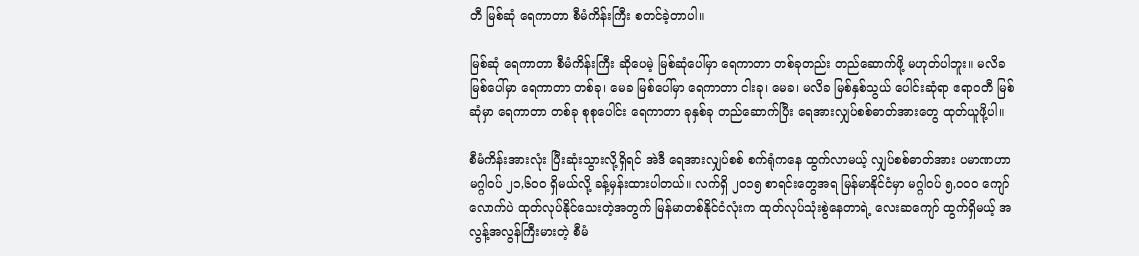တီ မြစ်ဆုံ ရေကာတာ စီမံကိန်းကြီး စတင်ခဲ့တာပါ။

မြစ်ဆုံ ရေကာတာ စီမံကိန်းကြီး ဆိုပေမဲ့ မြစ်ဆုံပေါ်မှာ ရေကာတာ တစ်ခုတည်း တည်ဆောက်ဖို့ မဟုတ်ပါဘူး။ မလိခ မြစ်ပေါ်မှာ ရေကာတာ တစ်ခု၊ မေခ မြစ်ပေါ်မှာ ရေကာတာ ငါးခု၊ မေခ၊ မလိခ မြစ်နှစ်သွယ် ပေါင်းဆုံရာ ဧရာဝတီ မြစ်ဆုံမှာ ရေကာတာ တစ်ခု စုစုပေါင်း ရေကာတာ ခုနှစ်ခု တည်ဆောက်ပြီး ရေအားလျှပ်စစ်ဓာတ်အားတွေ ထုတ်ယူဖို့ပါ။

စီမံကိန်းအားလုံး ပြီးဆုံးသွားလို့ရှိရင် အဲဒီ ရေအားလျှပ်စစ် စက်ရုံကနေ ထွက်လာမယ့် လျှပ်စစ်ဓာတ်အား ပမာဏဟာ မဂ္ဂါဝပ် ၂၁,၆၀၀ ရှိမယ်လို့ ခန့်မှန်းထားပါတယ်။ လက်ရှိ ၂၀၁၅ စာရင်းတွေအရ မြန်မာနိုင်ငံမှာ မဂ္ဂါဝပ် ၅,၀၀၀ ကျော်လောက်ပဲ ထုတ်လုပ်နိုင်သေးတဲ့အတွက် မြန်မာတစ်နိုင်ငံလုံးက ထုတ်လုပ်သုံးစွဲနေတာရဲ့ လေးဆကျော် ထွက်ရှိမယ့် အလွန့်အလွန်ကြီးမားတဲ့ စီမံ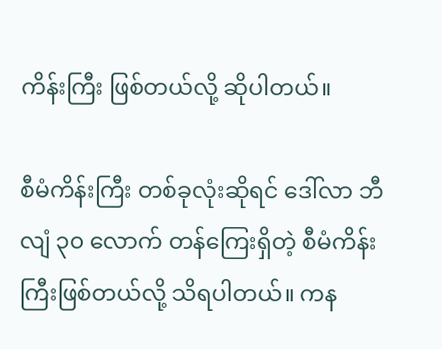ကိန်းကြီး ဖြစ်တယ်လို့ ဆိုပါတယ်။

စီမံကိန်းကြီး တစ်ခုလုံးဆိုရင် ဒေါ်လာ ဘီလျံ ၃၀ လောက် တန်ကြေးရှိတဲ့ စီမံကိန်းကြီးဖြစ်တယ်လို့ သိရပါတယ်။ ကန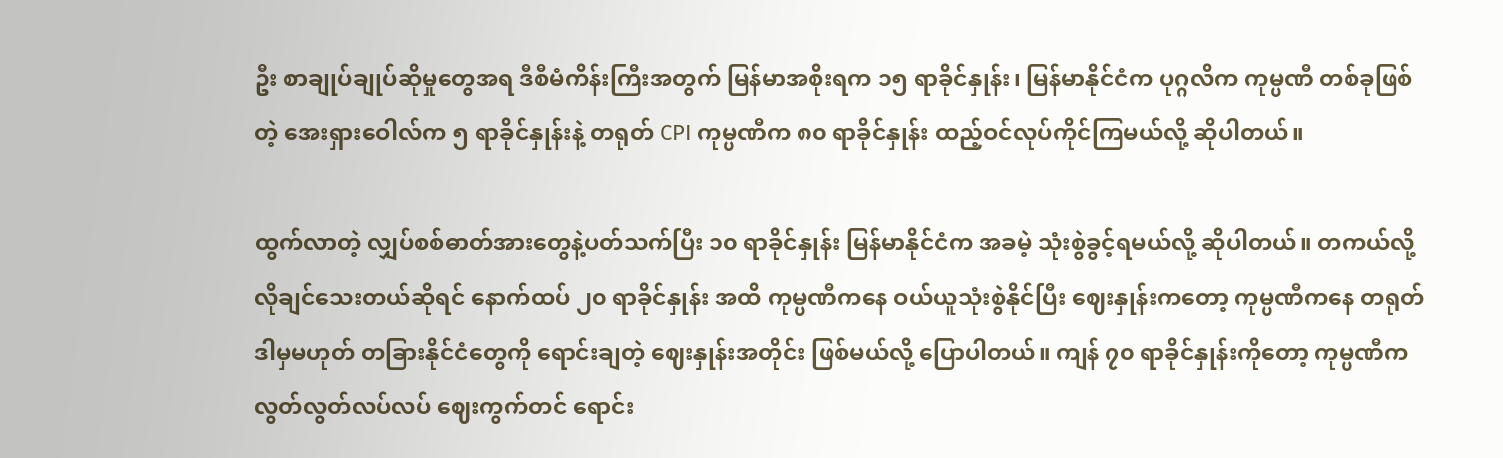ဦး စာချုပ်ချုပ်ဆိုမှုတွေအရ ဒီစီမံကိန်းကြီးအတွက် မြန်မာအစိုးရက ၁၅ ရာခိုင်နှုန်း၊ မြန်မာနိုင်ငံက ပုဂ္ဂလိက ကုမ္ပဏီ တစ်ခုဖြစ်တဲ့ အေးရှားဝေါလ်က ၅ ရာခိုင်နှုန်းနဲ့ တရုတ် CPI ကုမ္ပဏီက ၈၀ ရာခိုင်နှုန်း ထည့်ဝင်လုပ်ကိုင်ကြမယ်လို့ ဆိုပါတယ်။

ထွက်လာတဲ့ လျှပ်စစ်ဓာတ်အားတွေနဲ့ပတ်သက်ပြီး ၁၀ ရာခိုင်နှုန်း မြန်မာနိုင်ငံက အခမဲ့ သုံးစွဲခွင့်ရမယ်လို့ ဆိုပါတယ်။ တကယ်လို့ လိုချင်သေးတယ်ဆိုရင် နောက်ထပ် ၂၀ ရာခိုင်နှုန်း အထိ ကုမ္ပဏီကနေ ဝယ်ယူသုံးစွဲနိုင်ပြီး ဈေးနှုန်းကတော့ ကုမ္ပဏီကနေ တရုတ် ဒါမှမဟုတ် တခြားနိုင်ငံတွေကို ရောင်းချတဲ့ ဈေးနှုန်းအတိုင်း ဖြစ်မယ်လို့ ပြောပါတယ်။ ကျန် ၇၀ ရာခိုင်နှုန်းကိုတော့ ကုမ္ပဏီက လွတ်လွတ်လပ်လပ် ဈေးကွက်တင် ရောင်း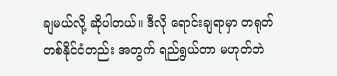ချမယ်လို့ ဆိုပါတယ်။ ဒီလို ရောင်းချရာမှာ တရုတ် တစ်နိုင်ငံတည်း အတွက် ရည်ရွယ်တာ မဟုတ်ဘဲ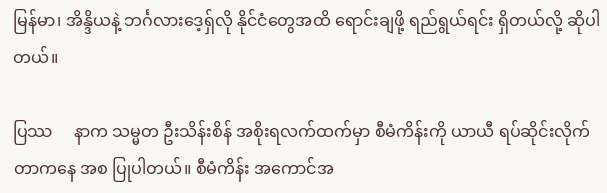မြန်မာ၊ အိန္ဒိယနဲ့ ဘင်္ဂလားဒေ့ရှ်လို နိုင်ငံတွေအထိ ရောင်းချဖို့ ရည်ရွယ်ရင်း ရှိတယ်လို့ ဆိုပါတယ်။

ပြဿ     နာက သမ္မတ ဦးသိန်းစိန် အစိုးရလက်ထက်မှာ စီမံကိန်းကို ယာယီ ရပ်ဆိုင်းလိုက်တာကနေ အစ ပြုပါတယ်။ စီမံကိန်း အကောင်အ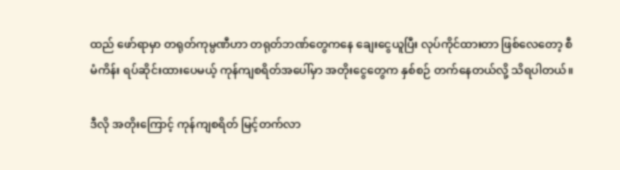ထည် ဖော်ရာမှာ တရုတ်ကုမ္ပဏီဟာ တရုတ်ဘဏ်တွေကနေ ချေးငွေယူပြီး လုပ်ကိုင်ထားတာ ဖြစ်လေတော့ စီမံကိန်း ရပ်ဆိုင်းထားပေမယ့် ကုန်ကျစရိတ်အပေါ်မှာ အတိုးငွေတွေက နှစ်စဉ် တက်နေတယ်လို့ သိရပါတယ်။

ဒီလို အတိုးကြောင့် ကုန်ကျစရိတ် မြင့်တက်လာ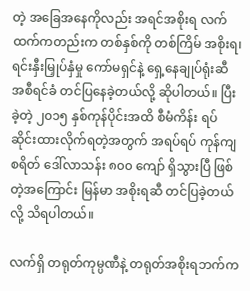တဲ့ အခြေအနေကိုလည်း အရင်အစိုးရ လက်ထက်ကတည်းက တစ်နှစ်ကို တစ်ကြိမ် အစိုးရ၊ ရင်းနှီးမြှုပ်နှံမှု ကော်မရှင်နဲ့ ရှေ့နေချုပ်ရုံးဆီ အစီရင်ခံ တင်ပြနေခဲ့တယ်လို့ ဆိုပါတယ်။ ပြီးခဲ့တဲ့ ၂၀၁၅ နှစ်ကုန်ပိုင်းအထိ စီမံကိန်း ရပ်ဆိုင်းထားလိုက်ရတဲ့အတွက် အရပ်ရပ် ကုန်ကျစရိတ် ဒေါ်လာသန်း ၈၀၀ ကျော် ရှိသွားပြီ ဖြစ်တဲ့အကြောင်း မြန်မာ အစိုးရဆီ တင်ပြခဲ့တယ်လို့ သိရပါတယ်။

လက်ရှိ တရုတ်ကုမ္ပဏီနဲ့ တရုတ်အစိုးရဘက်က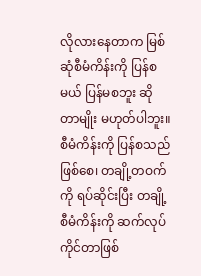လိုလားနေတာက မြစ်ဆုံစီမံကိန်းကို ပြန်စမယ် ပြန်မစဘူး ဆိုတာမျိုး မဟုတ်ပါဘူး။ စီမံကိန်းကို ပြန်စသည်ဖြစ်စေ၊ တချို့တဝက်ကို ရပ်ဆိုင်းပြီး တချို့စီမံကိန်းကို ဆက်လုပ်ကိုင်တာဖြစ်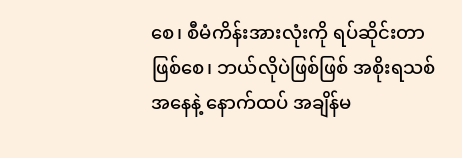စေ၊ စီမံကိန်းအားလုံးကို ရပ်ဆိုင်းတာဖြစ်စေ၊ ဘယ်လိုပဲဖြစ်ဖြစ် အစိုးရသစ်အနေနဲ့ နောက်ထပ် အချိန်မ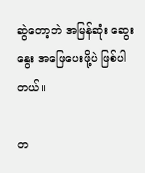ဆွဲတော့ဘဲ အမြန်ဆုံး ဆွေးနွေး အဖြေပေးဖို့ပဲ ဖြစ်ပါတယ်။

တ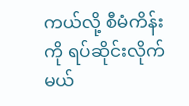ကယ်လို့ စီမံကိန်းကို ရပ်ဆိုင်းလိုက်မယ်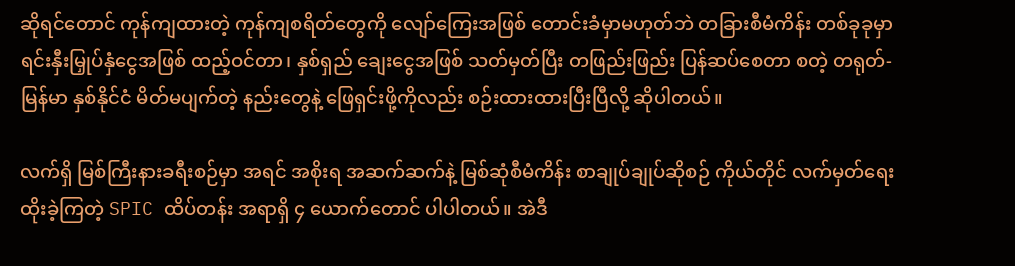ဆိုရင်တောင် ကုန်ကျထားတဲ့ ကုန်ကျစရိတ်တွေကို လျော်ကြေးအဖြစ် တောင်းခံမှာမဟုတ်ဘဲ တခြားစီမံကိန်း တစ်ခုခုမှာ ရင်းနှီးမြှုပ်နှံငွေအဖြစ် ထည့်ဝင်တာ၊ နှစ်ရှည် ချေးငွေအဖြစ် သတ်မှတ်ပြီး တဖြည်းဖြည်း ပြန်ဆပ်စေတာ စတဲ့ တရုတ်-မြန်မာ နှစ်နိုင်ငံ မိတ်မပျက်တဲ့ နည်းတွေနဲ့ ဖြေရှင်းဖို့ကိုလည်း စဉ်းထားထားပြီးပြီလို့ ဆိုပါတယ်။

လက်ရှိ မြစ်ကြီးနားခရီးစဉ်မှာ အရင် အစိုးရ အဆက်ဆက်နဲ့ မြစ်ဆုံစီမံကိန်း စာချုပ်ချုပ်ဆိုစဉ် ကိုယ်တိုင် လက်မှတ်ရေးထိုးခဲ့ကြတဲ့ SPIC ထိပ်တန်း အရာရှိ ၄ ယောက်တောင် ပါပါတယ်။ အဲဒီ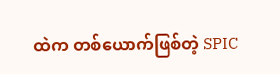ထဲက တစ်ယောက်ဖြစ်တဲ့ SPIC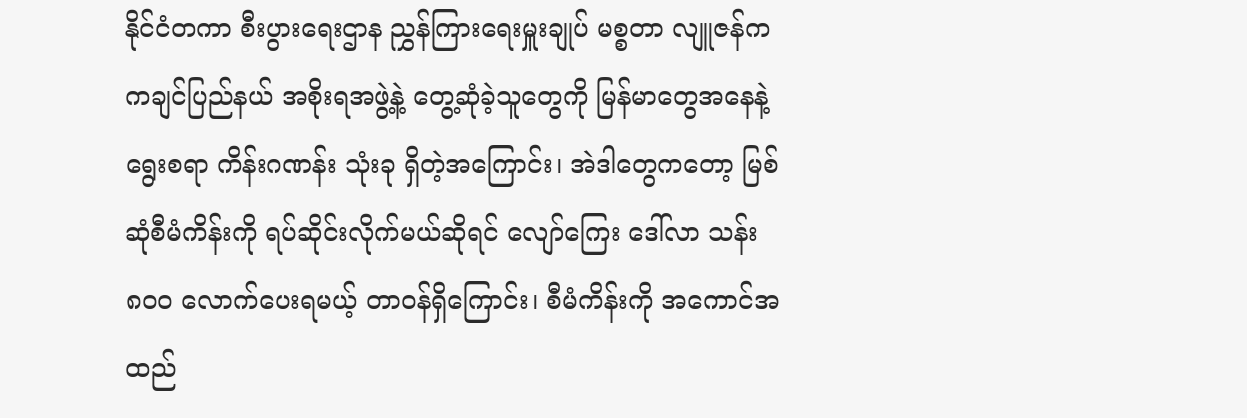နိုင်ငံတကာ စီးပွားရေးဌာန ညွှန်ကြားရေးမှူးချုပ် မစ္စတာ လျူဇန်က ကချင်ပြည်နယ် အစိုးရအဖွဲ့နဲ့ တွေ့ဆုံခဲ့သူတွေကို မြန်မာတွေအနေနဲ့ ရွေးစရာ ကိန်းဂဏန်း သုံးခု ရှိတဲ့အကြောင်း၊ အဲဒါတွေကတော့ မြစ်ဆုံစီမံကိန်းကို ရပ်ဆိုင်းလိုက်မယ်ဆိုရင် လျော်ကြေး ဒေါ်လာ သန်း ၈၀၀ လောက်ပေးရမယ့် တာဝန်ရှိကြောင်း၊ စီမံကိန်းကို အကောင်အထည်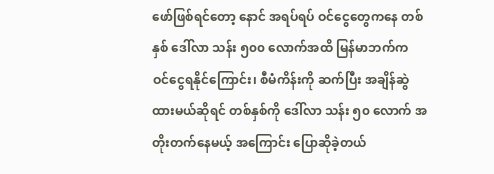ဖော်ဖြစ်ရင်တော့ နောင် အရပ်ရပ် ဝင်ငွေတွေကနေ တစ်နှစ် ဒေါ်လာ သန်း ၅၀၀ လောက်အထိ မြန်မာဘက်က ဝင်ငွေရနိုင်ကြောင်း၊ စီမံကိန်းကို ဆက်ပြီး အချိန်ဆွဲထားမယ်ဆိုရင် တစ်နှစ်ကို ဒေါ်လာ သန်း ၅၀ လောက် အတိုးတက်နေမယ့် အကြောင်း ပြောဆိုခဲ့တယ်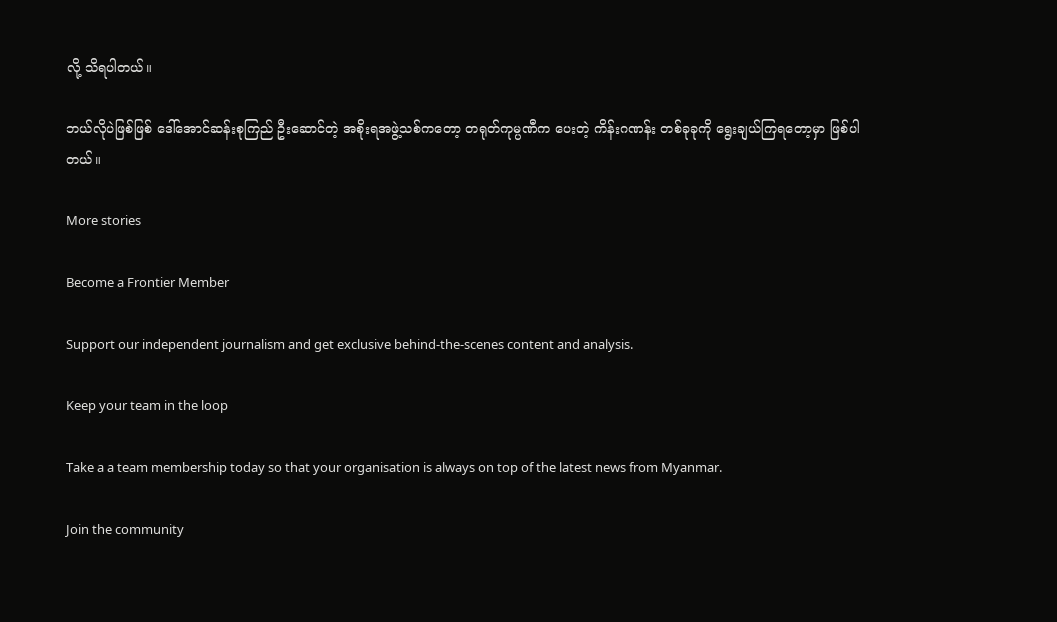လို့ သိရပါတယ်။

ဘယ်လိုပဲဖြစ်ဖြစ် ဒေါ်အောင်ဆန်းစုကြည် ဦးဆောင်တဲ့ အစိုးရအဖွဲ့သစ်ကတော့ တရုတ်ကုမ္ပဏီက ပေးတဲ့ ကိန်းဂဏန်း တစ်ခုခုကို ရွေးချယ်ကြရတော့မှာ ဖြစ်ပါတယ်။

More stories

Become a Frontier Member

Support our independent journalism and get exclusive behind-the-scenes content and analysis.

Keep your team in the loop

Take a a team membership today so that your organisation is always on top of the latest news from Myanmar.

Join the community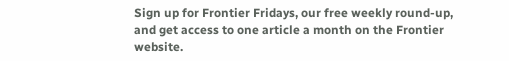Sign up for Frontier Fridays, our free weekly round-up, and get access to one article a month on the Frontier website.